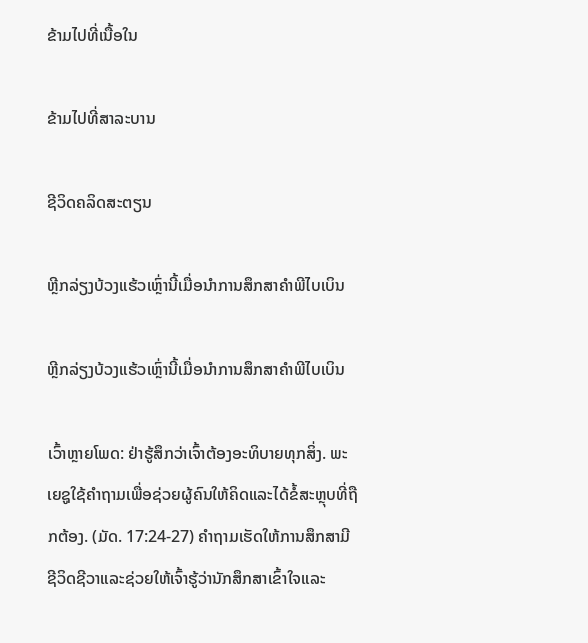ຂ້າມໄປທີ່ເນື້ອໃນ

ຂ້າມໄປທີ່ສາລະບານ

ຊີວິດຄລິດສະຕຽນ

ຫຼີກລ່ຽງບ້ວງແຮ້ວເຫຼົ່ານີ້ເມື່ອນຳການສຶກສາຄຳພີໄບເບິນ

ຫຼີກລ່ຽງບ້ວງແຮ້ວເຫຼົ່ານີ້ເມື່ອນຳການສຶກສາຄຳພີໄບເບິນ

ເວົ້າຫຼາຍໂພດ: ຢ່າຮູ້ສຶກວ່າເຈົ້າຕ້ອງອະທິບາຍທຸກສິ່ງ. ພະເຍຊູໃຊ້ຄຳຖາມເພື່ອຊ່ວຍຜູ້ຄົນໃຫ້ຄິດແລະໄດ້ຂໍ້ສະຫຼຸບທີ່ຖືກຕ້ອງ. (ມັດ. 17:24-27) ຄຳຖາມເຮັດໃຫ້ການສຶກສາມີຊີວິດຊີວາແລະຊ່ວຍໃຫ້ເຈົ້າຮູ້ວ່ານັກສຶກສາເຂົ້າໃຈແລະ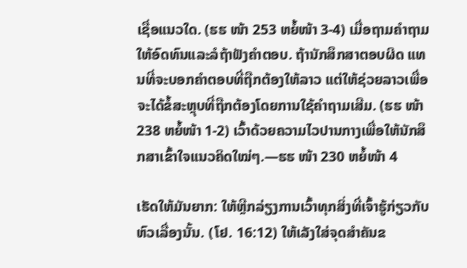ເຊື່ອແນວໃດ. (ຮຮ ໜ້າ 253 ຫຍໍ້ໜ້າ 3-4) ເມື່ອຖາມຄຳຖາມ ໃຫ້ອົດທົນແລະລໍຖ້າຟັງຄຳຕອບ. ຖ້ານັກສຶກສາຕອບຜິດ ແທນທີ່ຈະບອກຄຳຕອບທີ່ຖືກຕ້ອງໃຫ້ລາວ ແຕ່ໃຫ້ຊ່ວຍລາວເພື່ອຈະໄດ້ຂໍ້ສະຫຼຸບທີ່ຖືກຕ້ອງໂດຍການໃຊ້ຄຳຖາມເສີມ. (ຮຮ ໜ້າ 238 ຫຍໍ້ໜ້າ 1-2) ເວົ້າດ້ວຍຄວາມໄວປານກາງເພື່ອໃຫ້ນັກສຶກສາເຂົ້າໃຈແນວຄິດໃໝ່ໆ.—ຮຮ ໜ້າ 230 ຫຍໍ້ໜ້າ 4

ເຮັດໃຫ້ມັນຍາກ: ໃຫ້ຫຼີກລ່ຽງການເວົ້າທຸກສິ່ງທີ່ເຈົ້າຮູ້ກ່ຽວກັບຫົວເລື່ອງນັ້ນ. (ໂຢ. 16:12) ໃຫ້ເລັງໃສ່ຈຸດສຳຄັນຂ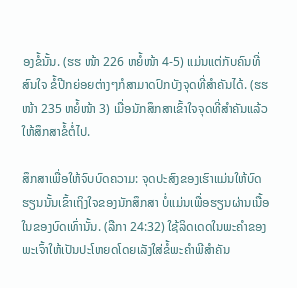ອງຂໍ້ນັ້ນ. (ຮຮ ໜ້າ 226 ຫຍໍ້ໜ້າ 4-5) ແມ່ນແຕ່ກັບຄົນທີ່ສົນໃຈ ຂໍ້ປີກຍ່ອຍຕ່າງໆກໍສາມາດປົກບັງຈຸດທີ່ສຳຄັນໄດ້. (ຮຮ ໜ້າ 235 ຫຍໍ້ໜ້າ 3) ເມື່ອນັກສຶກສາເຂົ້າໃຈຈຸດທີ່ສຳຄັນແລ້ວ ໃຫ້ສຶກສາຂໍ້ຕໍ່ໄປ.

ສຶກສາເພື່ອໃຫ້ຈົບບົດຄວາມ: ຈຸດປະສົງຂອງເຮົາແມ່ນໃຫ້ບົດຮຽນນັ້ນເຂົ້າເຖິງໃຈຂອງນັກສຶກສາ ບໍ່ແມ່ນເພື່ອຮຽນຜ່ານເນື້ອໃນຂອງບົດເທົ່ານັ້ນ. (ລືກາ 24:32) ໃຊ້ລິດເດດໃນພະຄຳຂອງພະເຈົ້າໃຫ້ເປັນປະໂຫຍດໂດຍເລັງໃສ່ຂໍ້ພະຄຳພີສຳຄັນ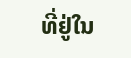ທີ່ຢູ່ໃນ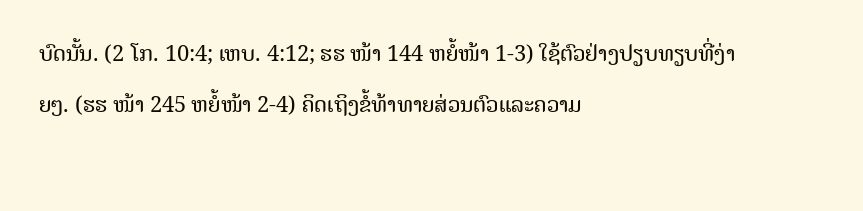ບົດນັ້ນ. (2 ໂກ. 10:4; ເຫບ. 4:12; ຮຮ ໜ້າ 144 ຫຍໍ້ໜ້າ 1-3) ໃຊ້ຕົວຢ່າງປຽບທຽບທີ່ງ່າຍໆ. (ຮຮ ໜ້າ 245 ຫຍໍ້ໜ້າ 2-4) ຄິດເຖິງຂໍ້ທ້າທາຍສ່ວນຕົວແລະຄວາມ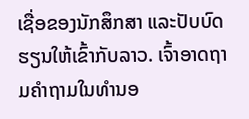ເຊື່ອຂອງນັກສຶກສາ ແລະປັບບົດຮຽນໃຫ້ເຂົ້າກັບລາວ. ເຈົ້າອາດຖາມຄຳຖາມໃນທຳນອ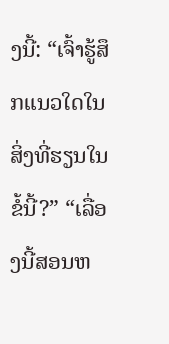ງນີ້: “ເຈົ້າຮູ້ສຶກແນວໃດໃນສິ່ງທີ່ຮຽນໃນຂໍ້ນີ້?” “ເລື່ອງນີ້ສອນຫ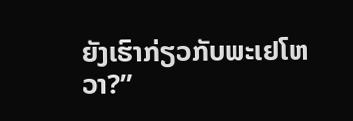ຍັງເຮົາກ່ຽວກັບພະເຢໂຫວາ?”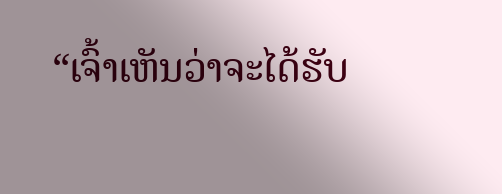“ເຈົ້າເຫັນວ່າຈະໄດ້ຮັບ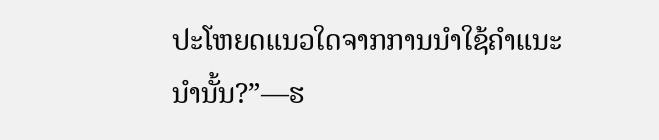ປະໂຫຍດແນວໃດຈາກການນຳໃຊ້ຄຳແນະນຳນັ້ນ?”—ຮ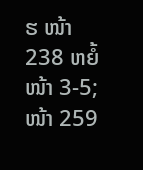ຮ ໜ້າ 238 ຫຍໍ້ໜ້າ 3-5; ໜ້າ 259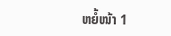ຫຍໍ້ໜ້າ 1